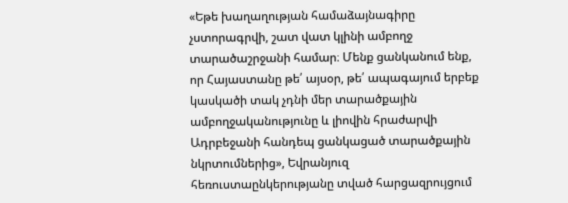«Եթե խաղաղության համաձայնագիրը չստորագրվի, շատ վատ կլինի ամբողջ տարածաշրջանի համար։ Մենք ցանկանում ենք, որ Հայաստանը թե՛ այսօր, թե՛ ապագայում երբեք կասկածի տակ չդնի մեր տարածքային ամբողջականությունը և լիովին հրաժարվի Ադրբեջանի հանդեպ ցանկացած տարածքային նկրտումներից», Եվրանյուզ հեռուստաընկերությանը տված հարցազրույցում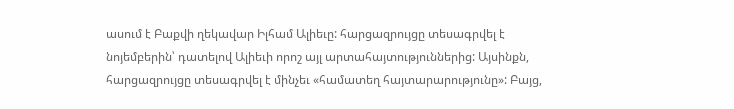ասում է Բաքվի ղեկավար Իլհամ Ալիեւը: հարցազրույցը տեսագրվել է նոյեմբերին՝ դատելով Ալիեւի որոշ այլ արտահայտություններից: Այսինքն, հարցազրույցը տեսագրվել է մինչեւ «համատեղ հայտարարությունը»: Բայց,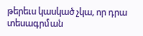թերեւս կասկած չկա, որ դրա տեսագրման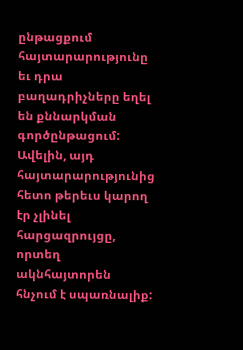ընթացքում հայտարարությունը եւ դրա բաղադրիչները եղել են քննարկման գործընթացում:
Ավելին, այդ հայտարարությունից հետո թերեւս կարող էր չլինել հարցազրույցը, որտեղ ակնհայտորեն հնչում է սպառնալիք: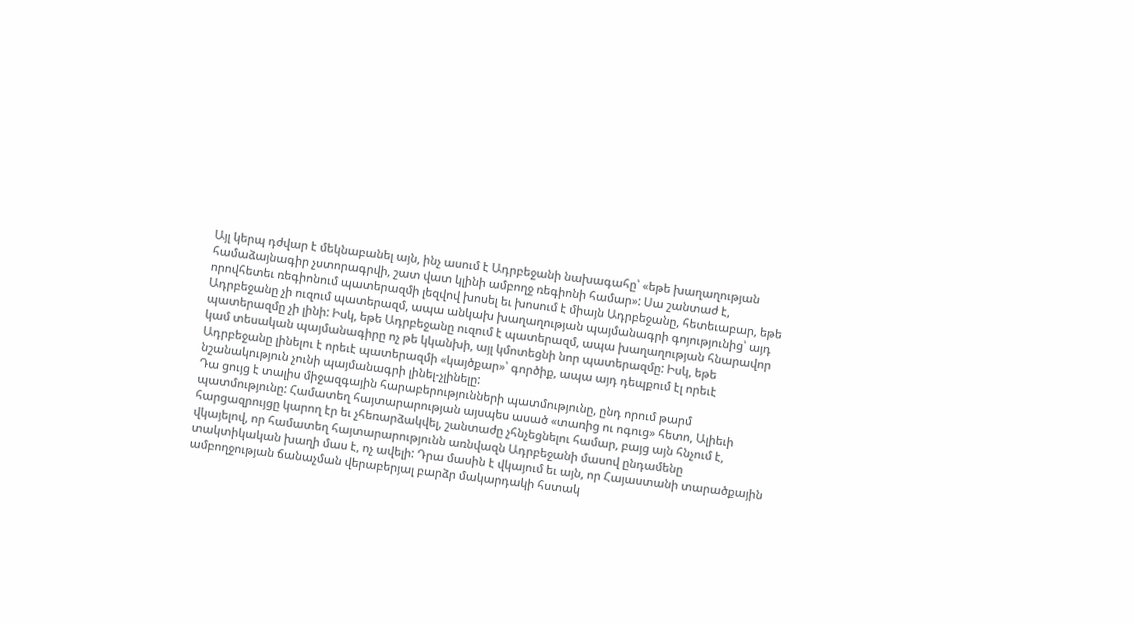Այլ կերպ դժվար է մեկնաբանել այն, ինչ ասում է Ադրբեջանի նախագահը՝ «եթե խաղաղության համաձայնագիր չստորագրվի, շատ վատ կլինի ամբողջ ռեգիոնի համար»: Սա շանտաժ է, որովհետեւ ռեգիոնում պատերազմի լեզվով խոսել եւ խոսում է միայն Ադրբեջանը, հետեւաբար, եթե Ադրբեջանը չի ուզում պատերազմ, ապա անկախ խաղաղության պայմանագրի գոյությունից՝ այդ պատերազմը չի լինի: Իսկ, եթե Ադրբեջանը ուզում է պատերազմ, ապա խաղաղության հնարավոր կամ տեսական պայմանագիրը ոչ թե կկանխի, այլ կմոտեցնի նոր պատերազմը: Իսկ, եթե Ադրբեջանը լինելու է որեւէ պատերազմի «կայծքար»՝ գործիք, ապա այդ դեպքում էլ որեւէ նշանակություն չունի պայմանագրի լինել-չլինելը:
Դա ցույց է տալիս միջազգային հարաբերությունների պատմությունը, ընդ որում թարմ պատմությունը: Համատեղ հայտարարության այսպես ասած «տառից ու ոգուց» հետո, Ալիեւի հարցազրույցը կարող էր եւ չհեռարձակվել, շանտաժը չհնչեցնելու համար, բայց այն հնչում է, վկայելով, որ համատեղ հայտարարությունն առնվազն Ադրբեջանի մասով ընդամենը տակտիկական խաղի մաս է, ոչ ավելի: Դրա մասին է վկայում եւ այն, որ Հայաստանի տարածքային ամբողջության ճանաչման վերաբերյալ բարձր մակարդակի հստակ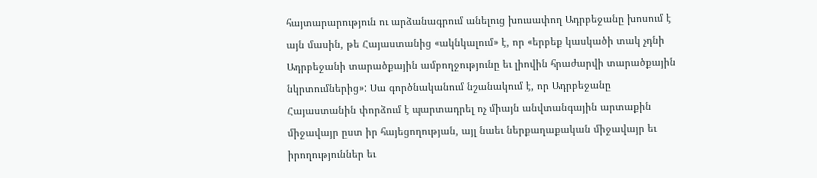հայտարարություն ու արձանագրում անելուց խուսափող Ադրբեջանը խոսում է այն մասին, թե Հայաստանից «ակնկալում» է, որ «երբեք կասկածի տակ չդնի Ադրբեջանի տարածքային ամբողջությունը եւ լիովին հրաժարվի տարածքային նկրտումներից»: Սա գործնականում նշանակում է, որ Ադրբեջանը Հայաստանին փորձում է պարտադրել ոչ միայն անվտանգային արտաքին միջավայր ըստ իր հայեցողության, այլ նաեւ ներքաղաքական միջավայր եւ իրողություններ եւ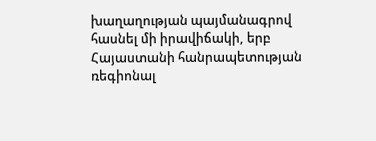խաղաղության պայմանագրով հասնել մի իրավիճակի, երբ Հայաստանի հանրապետության ռեգիոնալ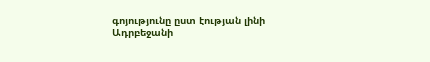գոյությունը ըստ էության լինի Ադրբեջանի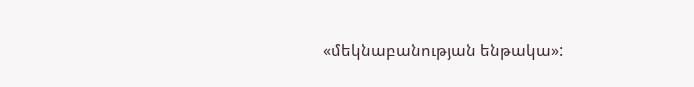«մեկնաբանության ենթակա»: